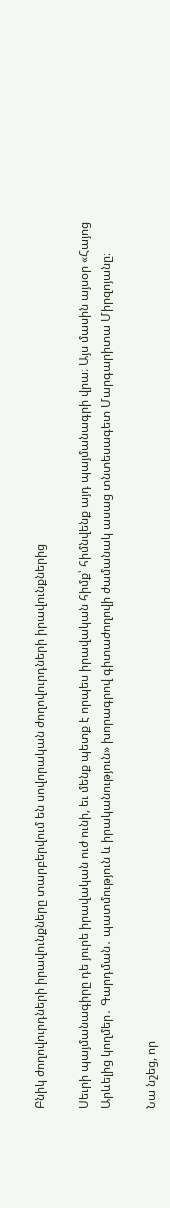Բնիկ ժողովուրդների իրավունքները տարբերվում են սովորական ժողովուրդների իրավունքներից

Սեւրի պայմանագիրը դե յուրե իրավական ուժ ունի, եւ մենք պետք է որպես իրավական հիմք՝ հիմնվենք այդ պայմանագրի վրա։ Այս մասին այսօր «Հայոց Արևելից կողմեր․ Գարդման․ պատմություն և իրականություն» խորագրով գիտաժողովի ժամանակ ասաց տնտեսագետ Մարգարիտա Միրզոյանը։

Նա նշեց, որ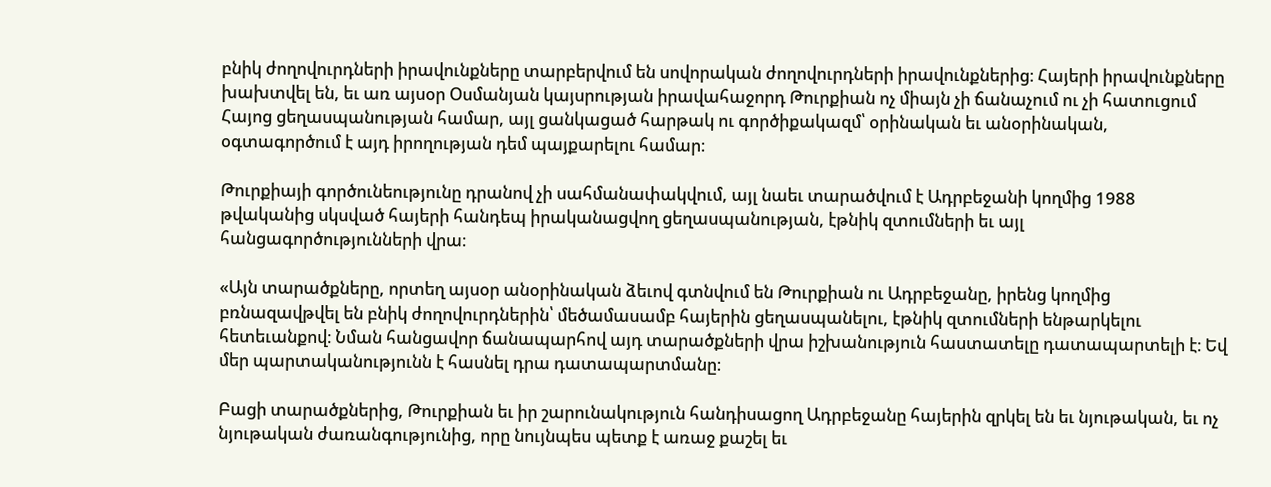բնիկ ժողովուրդների իրավունքները տարբերվում են սովորական ժողովուրդների իրավունքներից։ Հայերի իրավունքները խախտվել են, եւ առ այսօր Օսմանյան կայսրության իրավահաջորդ Թուրքիան ոչ միայն չի ճանաչում ու չի հատուցում Հայոց ցեղասպանության համար, այլ ցանկացած հարթակ ու գործիքակազմ՝ օրինական եւ անօրինական, օգտագործում է այդ իրողության դեմ պայքարելու համար։

Թուրքիայի գործունեությունը դրանով չի սահմանափակվում, այլ նաեւ տարածվում է Ադրբեջանի կողմից 1988 թվականից սկսված հայերի հանդեպ իրականացվող ցեղասպանության, էթնիկ զտումների եւ այլ հանցագործությունների վրա։

«Այն տարածքները, որտեղ այսօր անօրինական ձեւով գտնվում են Թուրքիան ու Ադրբեջանը, իրենց կողմից բռնազավթվել են բնիկ ժողովուրդներին՝ մեծամասամբ հայերին ցեղասպանելու, էթնիկ զտումների ենթարկելու հետեւանքով։ Նման հանցավոր ճանապարհով այդ տարածքների վրա իշխանություն հաստատելը դատապարտելի է։ Եվ մեր պարտականությունն է հասնել դրա դատապարտմանը։

Բացի տարածքներից, Թուրքիան եւ իր շարունակություն հանդիսացող Ադրբեջանը հայերին զրկել են եւ նյութական, եւ ոչ նյութական ժառանգությունից, որը նույնպես պետք է առաջ քաշել եւ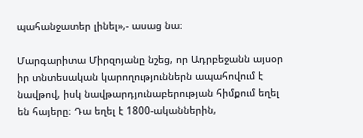պահանջատեր լինել»,- ասաց նա։

Մարգարիտա Միրզոյանը նշեց, որ Ադրբեջանն այսօր իր տնտեսական կարողություններն ապահովում է նավթով, իսկ նավթարդյունաբերության հիմքում եղել են հայերը։ Դա եղել է 1800-ականներին,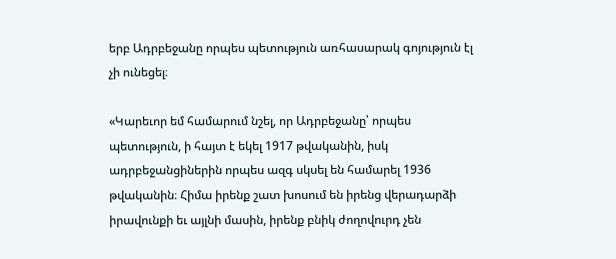երբ Ադրբեջանը որպես պետություն առհասարակ գոյություն էլ չի ունեցել։

«Կարեւոր եմ համարում նշել, որ Ադրբեջանը՝ որպես պետություն, ի հայտ է եկել 1917 թվականին, իսկ ադրբեջանցիներին որպես ազգ սկսել են համարել 1936 թվականին։ Հիմա իրենք շատ խոսում են իրենց վերադարձի իրավունքի եւ այլնի մասին, իրենք բնիկ ժողովուրդ չեն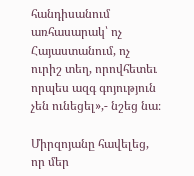հանդիսանում առհասարակ՝ ոչ Հայաստանում, ոչ ուրիշ տեղ, որովհետեւ որպես ազգ գոյություն չեն ունեցել»,- նշեց նա։

Միրզոյանը հավելեց, որ մեր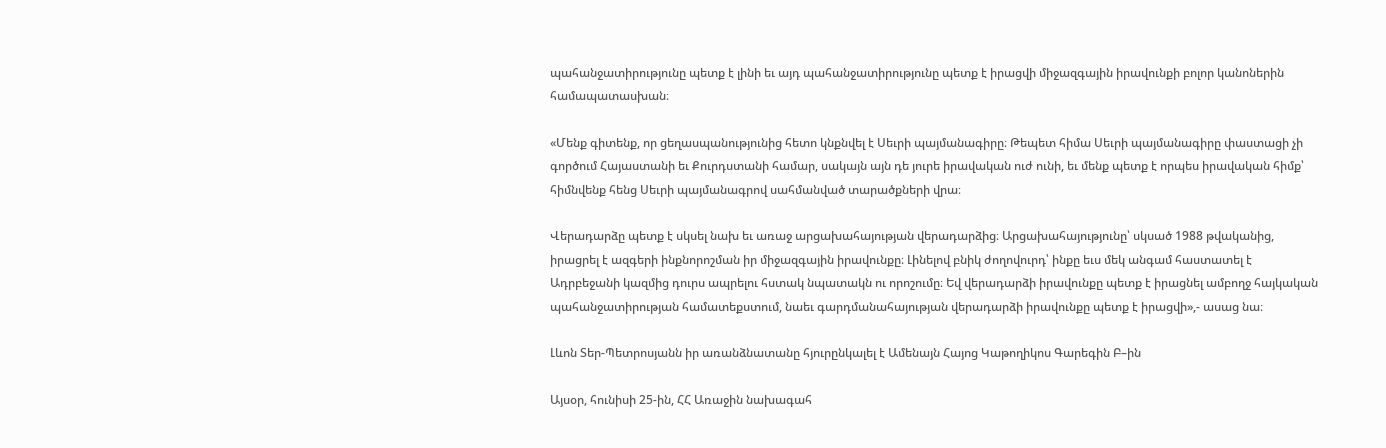պահանջատիրությունը պետք է լինի եւ այդ պահանջատիրությունը պետք է իրացվի միջազգային իրավունքի բոլոր կանոներին համապատասխան։

«Մենք գիտենք, որ ցեղասպանությունից հետո կնքնվել է Սեւրի պայմանագիրը։ Թեպետ հիմա Սեւրի պայմանագիրը փաստացի չի գործում Հայաստանի եւ Քուրդստանի համար, սակայն այն դե յուրե իրավական ուժ ունի, եւ մենք պետք է որպես իրավական հիմք՝ հիմնվենք հենց Սեւրի պայմանագրով սահմանված տարածքների վրա։

Վերադարձը պետք է սկսել նախ եւ առաջ արցախահայության վերադարձից։ Արցախահայությունը՝ սկսած 1988 թվականից, իրացրել է ազգերի ինքնորոշման իր միջազգային իրավունքը։ Լինելով բնիկ ժողովուրդ՝ ինքը եւս մեկ անգամ հաստատել է Ադրբեջանի կազմից դուրս ապրելու հստակ նպատակն ու որոշումը։ Եվ վերադարձի իրավունքը պետք է իրացնել ամբողջ հայկական պահանջատիրության համատեքստում, նաեւ գարդմանահայության վերադարձի իրավունքը պետք է իրացվի»,- ասաց նա։

Լևոն Տեր-Պետրոսյանն իր առանձնատանը հյուրընկալել է Ամենայն Հայոց Կաթողիկոս Գարեգին Բ–ին

Այսօր, հունիսի 25-ին, ՀՀ Առաջին նախագահ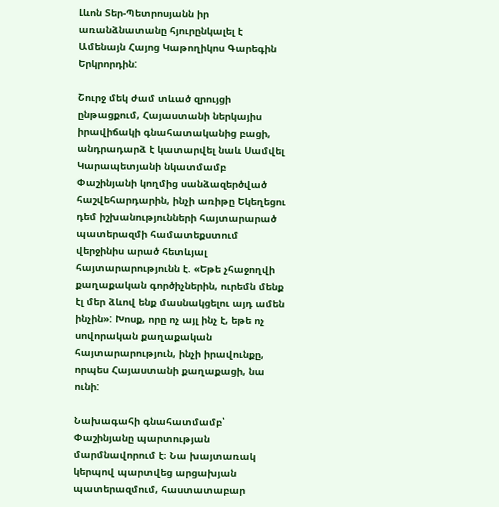Լևոն Տեր-Պետրոսյանն իր առանձնատանը հյուրընկալել է Ամենայն Հայոց Կաթողիկոս Գարեգին Երկրորդին:

Շուրջ մեկ ժամ տևած զրույցի ընթացքում, Հայաստանի ներկայիս իրավիճակի գնահատականից բացի, անդրադարձ է կատարվել նաև Սամվել Կարապետյանի նկատմամբ Փաշինյանի կողմից սանձազերծված հաշվեհարդարին, ինչի առիթը Եկեղեցու դեմ իշխանությունների հայտարարած պատերազմի համատեքստում վերջինիս արած հետևյալ հայտարարությունն է. «Եթե չհաջողվի քաղաքական գործիչներին, ուրեմն մենք էլ մեր ձևով ենք մասնակցելու այդ ամեն ինչին»: Խոսք, որը ոչ այլ ինչ է, եթե ոչ սովորական քաղաքական հայտարարություն, ինչի իրավունքը, որպես Հայաստանի քաղաքացի, նա ունի:

Նախագահի գնահատմամբ՝ Փաշինյանը պարտության մարմնավորում է։ Նա խայտառակ կերպով պարտվեց արցախյան պատերազմում, հաստատաբար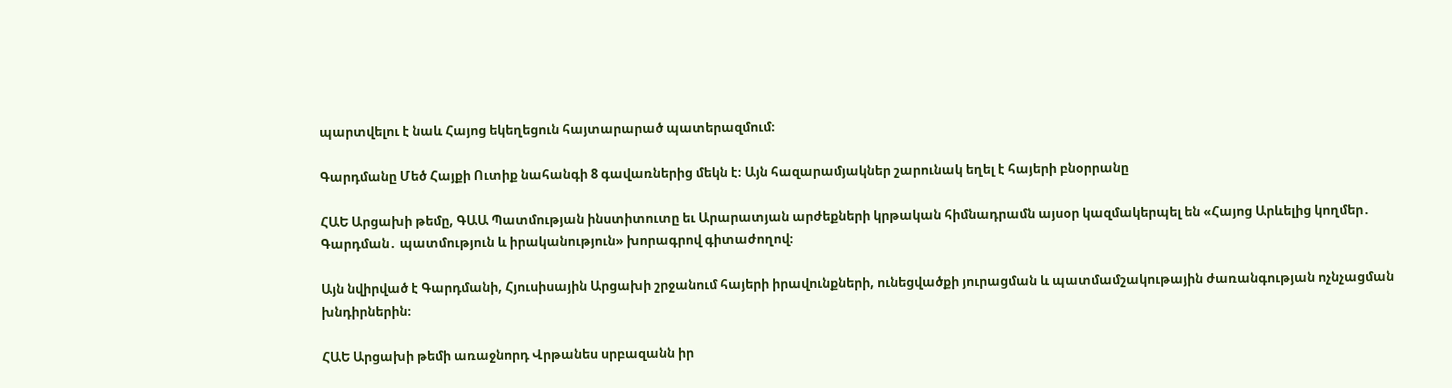պարտվելու է նաև Հայոց եկեղեցուն հայտարարած պատերազմում։

Գարդմանը Մեծ Հայքի Ուտիք նահանգի 8 գավառներից մեկն է։ Այն հազարամյակներ շարունակ եղել է հայերի բնօրրանը

ՀԱԵ Արցախի թեմը, ԳԱԱ Պատմության ինստիտուտը եւ Արարատյան արժեքների կրթական հիմնադրամն այսօր կազմակերպել են «Հայոց Արևելից կողմեր․ Գարդման․ պատմություն և իրականություն» խորագրով գիտաժողով։

Այն նվիրված է Գարդմանի, Հյուսիսային Արցախի շրջանում հայերի իրավունքների, ունեցվածքի յուրացման և պատմամշակութային ժառանգության ոչնչացման խնդիրներին։

ՀԱԵ Արցախի թեմի առաջնորդ Վրթանես սրբազանն իր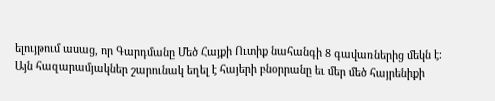ելույթում ասաց, որ Գարդմանը Մեծ Հայքի Ուտիք նահանգի 8 գավառներից մեկն է։ Այն հազարամյակներ շարունակ եղել է հայերի բնօրրանը եւ մեր մեծ հայրենիքի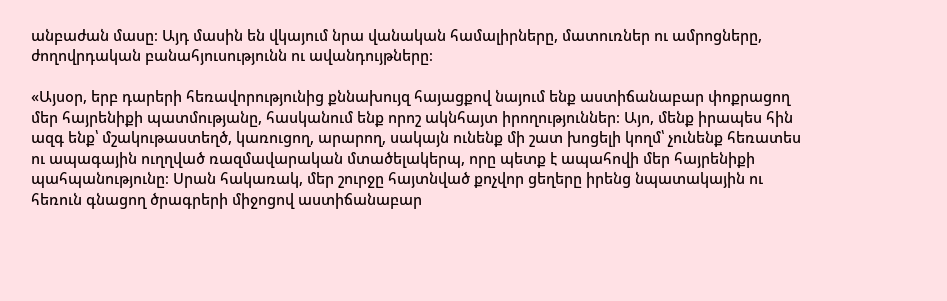անբաժան մասը։ Այդ մասին են վկայում նրա վանական համալիրները, մատուռներ ու ամրոցները, ժողովրդական բանահյուսությունն ու ավանդույթները։

«Այսօր, երբ դարերի հեռավորությունից քննախույզ հայացքով նայում ենք աստիճանաբար փոքրացող մեր հայրենիքի պատմությանը, հասկանում ենք որոշ ակնհայտ իրողություններ։ Այո, մենք իրապես հին ազգ ենք՝ մշակութաստեղծ, կառուցող, արարող, սակայն ունենք մի շատ խոցելի կողմ՝ չունենք հեռատես ու ապագային ուղղված ռազմավարական մտածելակերպ, որը պետք է ապահովի մեր հայրենիքի պահպանությունը։ Սրան հակառակ, մեր շուրջը հայտնված քոչվոր ցեղերը իրենց նպատակային ու հեռուն գնացող ծրագրերի միջոցով աստիճանաբար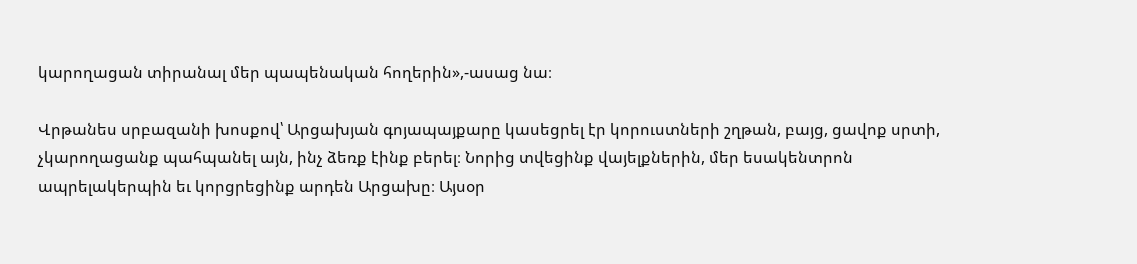կարողացան տիրանալ մեր պապենական հողերին»,-ասաց նա։

Վրթանես սրբազանի խոսքով՝ Արցախյան գոյապայքարը կասեցրել էր կորուստների շղթան, բայց, ցավոք սրտի, չկարողացանք պահպանել այն, ինչ ձեռք էինք բերել։ Նորից տվեցինք վայելքներին, մեր եսակենտրոն ապրելակերպին եւ կորցրեցինք արդեն Արցախը։ Այսօր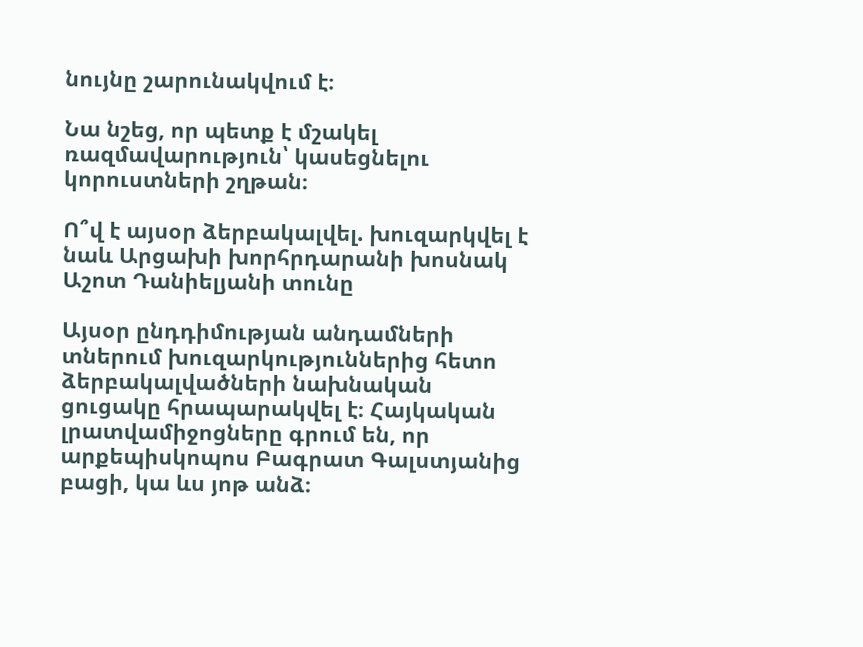նույնը շարունակվում է։

Նա նշեց, որ պետք է մշակել ռազմավարություն՝ կասեցնելու կորուստների շղթան։

Ո՞վ է այսօր ձերբակալվել. խուզարկվել է նաև Արցախի խորհրդարանի խոսնակ Աշոտ Դանիելյանի տունը

Այսօր ընդդիմության անդամների տներում խուզարկություններից հետո ձերբակալվածների նախնական ցուցակը հրապարակվել է։ Հայկական լրատվամիջոցները գրում են, որ արքեպիսկոպոս Բագրատ Գալստյանից բացի, կա ևս յոթ անձ։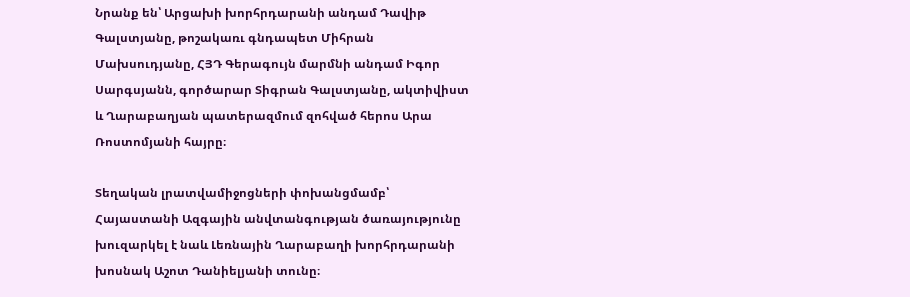Նրանք են՝ Արցախի խորհրդարանի անդամ Դավիթ Գալստյանը, թոշակառւ գնդապետ Միհրան Մախսուդյանը, ՀՅԴ Գերագույն մարմնի անդամ Իգոր Սարգսյանն, գործարար Տիգրան Գալստյանը, ակտիվիստ և Ղարաբաղյան պատերազմում զոհված հերոս Արա Ռոստոմյանի հայրը։

Տեղական լրատվամիջոցների փոխանցմամբ՝ Հայաստանի Ազգային անվտանգության ծառայությունը խուզարկել է նաև Լեռնային Ղարաբաղի խորհրդարանի խոսնակ Աշոտ Դանիելյանի տունը։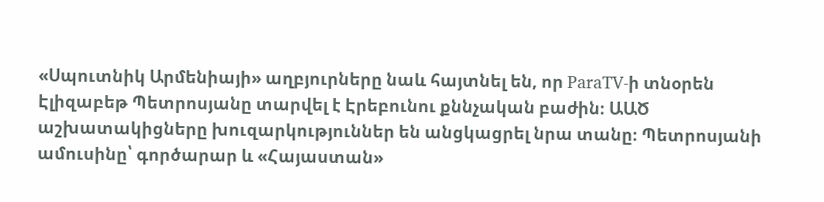«Սպուտնիկ Արմենիայի» աղբյուրները նաև հայտնել են, որ ParaTV-ի տնօրեն Էլիզաբեթ Պետրոսյանը տարվել է Էրեբունու քննչական բաժին։ ԱԱԾ աշխատակիցները խուզարկություններ են անցկացրել նրա տանը։ Պետրոսյանի ամուսինը՝ գործարար և «Հայաստան»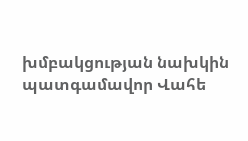խմբակցության նախկին պատգամավոր Վահե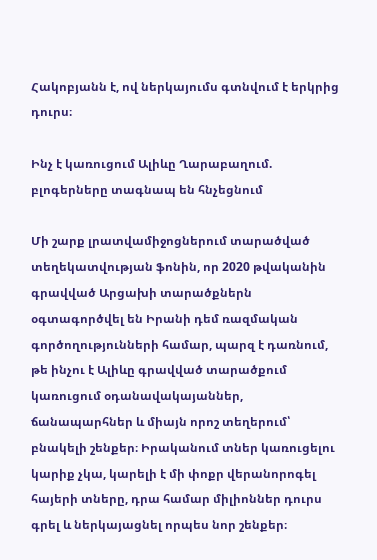Հակոբյանն է, ով ներկայումս գտնվում է երկրից դուրս։

Ինչ է կառուցում Ալիևը Ղարաբաղում. բլոգերները տագնապ են հնչեցնում

Մի շարք լրատվամիջոցներում տարածված տեղեկատվության ֆոնին, որ 2020 թվականին գրավված Արցախի տարածքներն օգտագործվել են Իրանի դեմ ռազմական գործողությունների համար, պարզ է դառնում, թե ինչու է Ալիևը գրավված տարածքում կառուցում օդանավակայաններ, ճանապարհներ և միայն որոշ տեղերում՝ բնակելի շենքեր։ Իրականում տներ կառուցելու կարիք չկա, կարելի է մի փոքր վերանորոգել հայերի տները, դրա համար միլիոններ դուրս գրել և ներկայացնել որպես նոր շենքեր։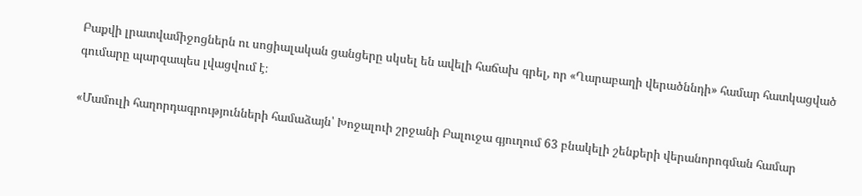Բաքվի լրատվամիջոցներն ու սոցիալական ցանցերը սկսել են ավելի հաճախ գրել, որ «Ղարաբաղի վերածննդի» համար հատկացված գումարը պարզապես լվացվում է։

«Մամուլի հաղորդագրությունների համաձայն՝ Խոջալուի շրջանի Բալուջա գյուղում 63 բնակելի շենքերի վերանորոգման համար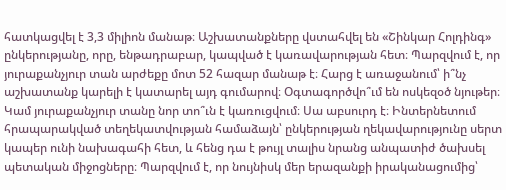հատկացվել է 3,3 միլիոն մանաթ։ Աշխատանքները վստահվել են «Շինկար Հոլդինգ» ընկերությանը, որը, ենթադրաբար, կապված է կառավարության հետ։ Պարզվում է, որ յուրաքանչյուր տան արժեքը մոտ 52 հազար մանաթ է։ Հարց է առաջանում՝ ի՞նչ աշխատանք կարելի է կատարել այդ գումարով։ Օգտագործվո՞ւմ են ոսկեզօծ նյութեր։ Կամ յուրաքանչյուր տանը նոր տո՞ւն է կառուցվում։ Սա աբսուրդ է։ Ինտերնետում հրապարակված տեղեկատվության համաձայն՝ ընկերության ղեկավարությունը սերտ կապեր ունի նախագահի հետ, և հենց դա է թույլ տալիս նրանց անպատիժ ծախսել պետական միջոցները։ Պարզվում է, որ նույնիսկ մեր երազանքի իրականացումից՝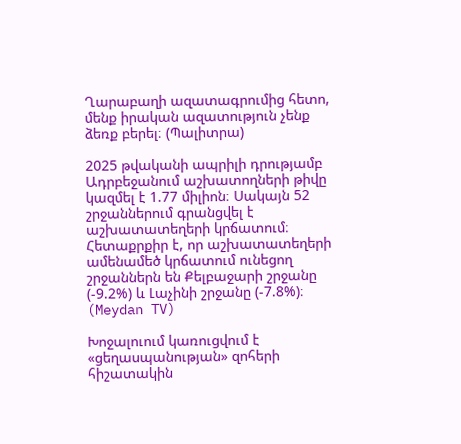Ղարաբաղի ազատագրումից հետո, մենք իրական ազատություն չենք ձեռք բերել։ (Պալիտրա)

2025 թվականի ապրիլի դրությամբ Ադրբեջանում աշխատողների թիվը կազմել է 1.77 միլիոն։ Սակայն 52 շրջաններում գրանցվել է աշխատատեղերի կրճատում։ Հետաքրքիր է, որ աշխատատեղերի ամենամեծ կրճատում ունեցող շրջաններն են Քելբաջարի շրջանը (-9.2%) և Լաչինի շրջանը (-7.8%)։ (Meydan TV)

Խոջալուում կառուցվում է «ցեղասպանության» զոհերի հիշատակին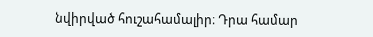նվիրված հուշահամալիր։ Դրա համար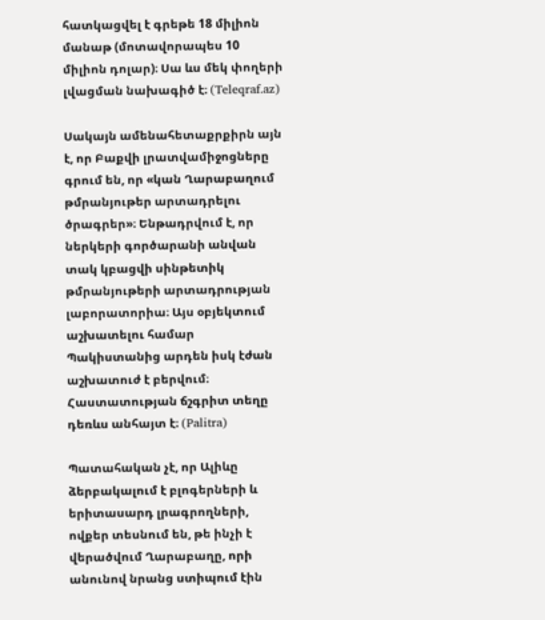հատկացվել է գրեթե 18 միլիոն մանաթ (մոտավորապես 10 միլիոն դոլար)։ Սա ևս մեկ փողերի լվացման նախագիծ է։ (Teleqraf.az)

Սակայն ամենահետաքրքիրն այն է, որ Բաքվի լրատվամիջոցները գրում են, որ «կան Ղարաբաղում թմրանյութեր արտադրելու ծրագրեր»։ Ենթադրվում է, որ ներկերի գործարանի անվան տակ կբացվի սինթետիկ թմրանյութերի արտադրության լաբորատորիա։ Այս օբյեկտում աշխատելու համար Պակիստանից արդեն իսկ էժան աշխատուժ է բերվում։ Հաստատության ճշգրիտ տեղը դեռևս անհայտ է։ (Palitra)

Պատահական չէ, որ Ալիևը ձերբակալում է բլոգերների և երիտասարդ լրագրողների, ովքեր տեսնում են, թե ինչի է վերածվում Ղարաբաղը, որի անունով նրանց ստիպում էին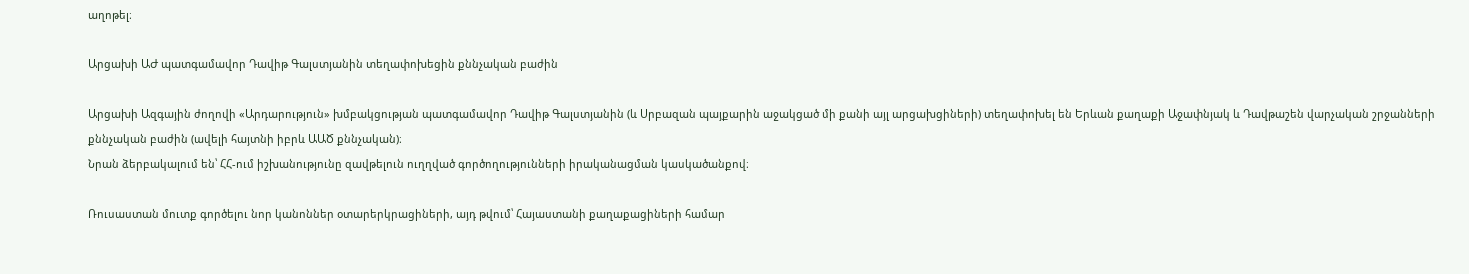աղոթել։

Արցախի ԱԺ պատգամավոր Դավիթ Գալստյանին տեղափոխեցին քննչական բաժին

Արցախի Ազգային ժողովի «Արդարություն» խմբակցության պատգամավոր Դավիթ Գալստյանին (և Սրբազան պայքարին աջակցած մի քանի այլ արցախցիների) տեղափոխել են Երևան քաղաքի Աջափնյակ և Դավթաշեն վարչական շրջանների քննչական բաժին (ավելի հայտնի իբրև ԱԱԾ քննչական)։
Նրան ձերբակալում են՝ ՀՀ-ում իշխանությունը զավթելուն ուղղված գործողությունների իրականացման կասկածանքով։

Ռուսաստան մուտք գործելու նոր կանոններ օտարերկրացիների, այդ թվում՝ Հայաստանի քաղաքացիների համար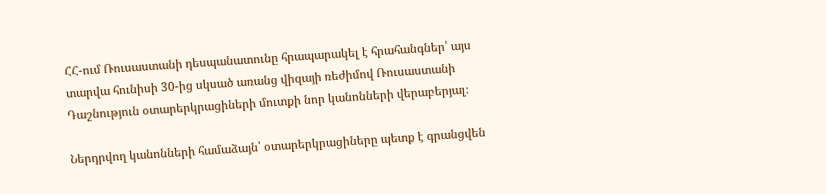ՀՀ-ում Ռուսաստանի դեսպանատունը հրապարակել է հրահանգներ՝ այս տարվա հունիսի 30-ից սկսած առանց վիզայի ռեժիմով Ռուսաստանի Դաշնություն օտարերկրացիների մուտքի նոր կանոնների վերաբերյալ։

Ներդրվող կանոնների համաձայն՝ օտարերկրացիները պետք է գրանցվեն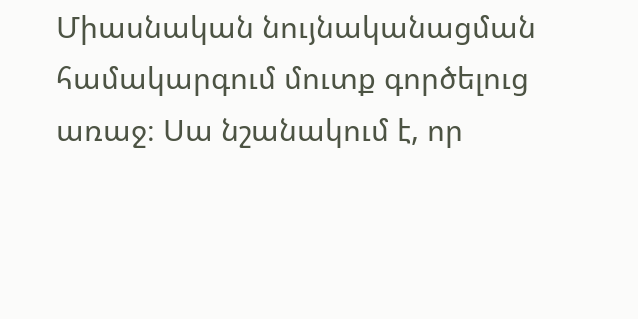Միասնական նույնականացման համակարգում մուտք գործելուց առաջ։ Սա նշանակում է, որ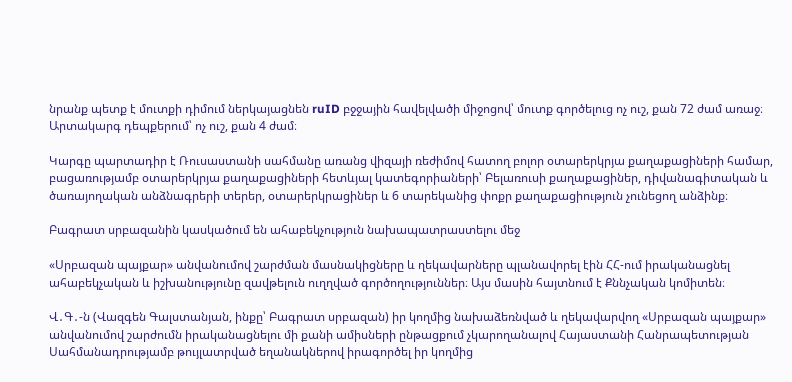նրանք պետք է մուտքի դիմում ներկայացնեն ruID բջջային հավելվածի միջոցով՝ մուտք գործելուց ոչ ուշ, քան 72 ժամ առաջ։ Արտակարգ դեպքերում՝ ոչ ուշ, քան 4 ժամ։

Կարգը պարտադիր է Ռուսաստանի սահմանը առանց վիզայի ռեժիմով հատող բոլոր օտարերկրյա քաղաքացիների համար, բացառությամբ օտարերկրյա քաղաքացիների հետևյալ կատեգորիաների՝ Բելառուսի քաղաքացիներ, դիվանագիտական և ծառայողական անձնագրերի տերեր, օտարերկրացիներ և 6 տարեկանից փոքր քաղաքացիություն չունեցող անձինք։

Բագրատ սրբազանին կասկածում են ահաբեկչություն նախապատրաստելու մեջ

«Սրբազան պայքար» անվանումով շարժման մասնակիցները և ղեկավարները պլանավորել էին ՀՀ-ում իրականացնել ահաբեկչական և իշխանությունը զավթելուն ուղղված գործողություններ։ Այս մասին հայտնում է Քննչական կոմիտեն։

Վ․Գ․-ն (Վազգեն Գալստանյան, ինքը՝ Բագրատ սրբազան) իր կողմից նախաձեռնված և ղեկավարվող «Սրբազան պայքար» անվանումով շարժումն իրականացնելու մի քանի ամիսների ընթացքում չկարողանալով Հայաստանի Հանրապետության Սահմանադրությամբ թույլատրված եղանակներով իրագործել իր կողմից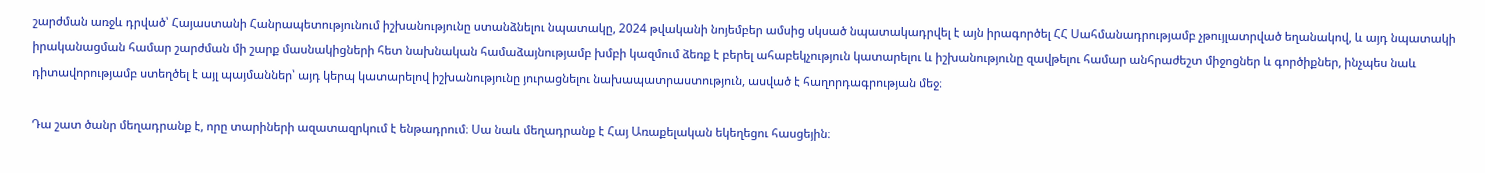շարժման առջև դրված՝ Հայաստանի Հանրապետությունում իշխանությունը ստանձնելու նպատակը, 2024 թվականի նոյեմբեր ամսից սկսած նպատակադրվել է այն իրագործել ՀՀ Սահմանադրությամբ չթույլատրված եղանակով, և այդ նպատակի իրականացման համար շարժման մի շարք մասնակիցների հետ նախնական համաձայնությամբ խմբի կազմում ձեռք է բերել ահաբեկչություն կատարելու և իշխանությունը զավթելու համար անհրաժեշտ միջոցներ և գործիքներ, ինչպես նաև դիտավորությամբ ստեղծել է այլ պայմաններ՝ այդ կերպ կատարելով իշխանությունը յուրացնելու նախապատրաստություն, ասված է հաղորդագրության մեջ։

Դա շատ ծանր մեղադրանք է, որը տարիների ազատազրկում է ենթադրում։ Սա նաև մեղադրանք է Հայ Առաքելական եկեղեցու հասցեյին։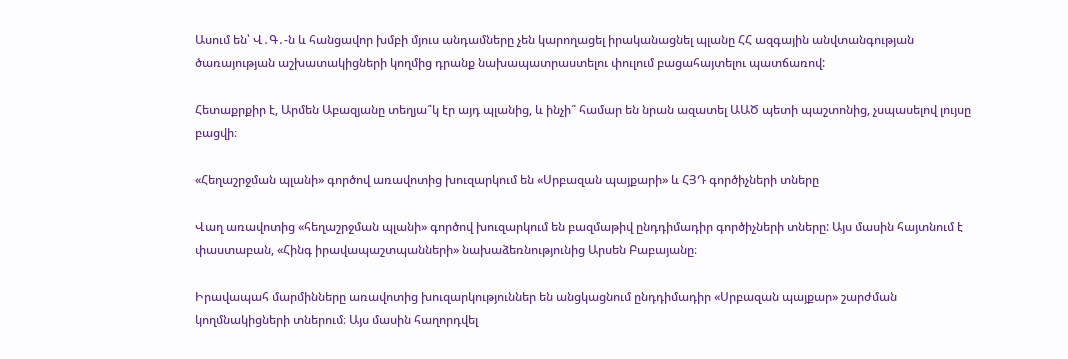Ասում են՝ Վ․Գ․-ն և հանցավոր խմբի մյուս անդամները չեն կարողացել իրականացնել պլանը ՀՀ ազգային անվտանգության ծառայության աշխատակիցների կողմից դրանք նախապատրաստելու փուլում բացահայտելու պատճառով:

Հետաքրքիր է, Արմեն Աբազյանը տեղյա՞կ էր այդ պլանից, և ինչի՞ համար են նրան ազատել ԱԱԾ պետի պաշտոնից, չսպասելով լույսը բացվի։

«Հեղաշրջման պլանի» գործով առավոտից խուզարկում են «Սրբազան պայքարի» և ՀՅԴ գործիչների տները

Վաղ առավոտից «հեղաշրջման պլանի» գործով խուզարկում են բազմաթիվ ընդդիմադիր գործիչների տները: Այս մասին հայտնում է փաստաբան, «Հինգ իրավապաշտպանների» նախաձեռնությունից Արսեն Բաբայանը։

Իրավապահ մարմինները առավոտից խուզարկություններ են անցկացնում ընդդիմադիր «Սրբազան պայքար» շարժման կողմնակիցների տներում։ Այս մասին հաղորդվել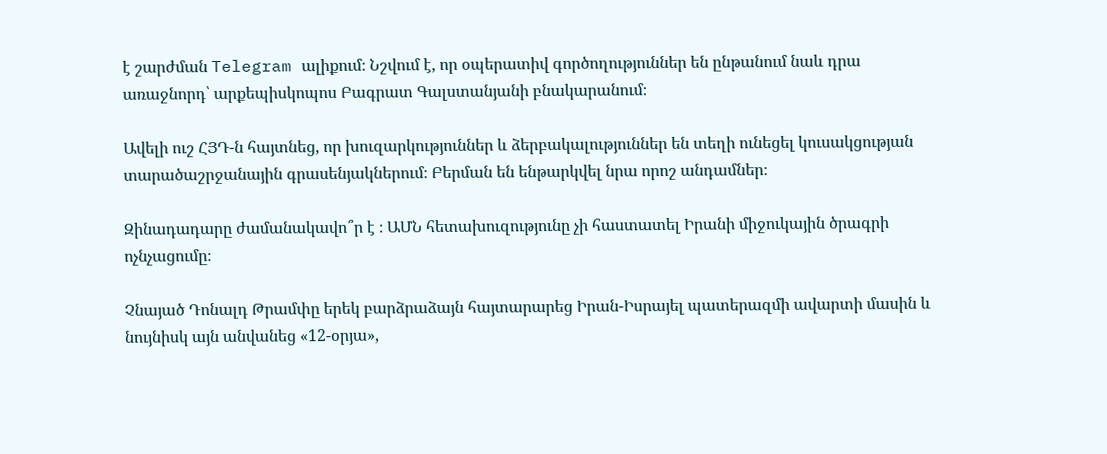է շարժման Telegram ալիքում։ Նշվում է, որ օպերատիվ գործողություններ են ընթանում նաև դրա առաջնորդ՝ արքեպիսկոպոս Բագրատ Գալստանյանի բնակարանում։

Ավելի ուշ ՀՅԴ-ն հայտնեց, որ խուզարկություններ և ձերբակալություններ են տեղի ունեցել կուսակցության տարածաշրջանային գրասենյակներում։ Բերման են ենթարկվել նրա որոշ անդամներ։

Զինադադարը ժամանակավո՞ր է ։ ԱՄՆ հետախուզությունը չի հաստատել Իրանի միջուկային ծրագրի ոչնչացումը։

Չնայած Դոնալդ Թրամփը երեկ բարձրաձայն հայտարարեց Իրան-Իսրայել պատերազմի ավարտի մասին և նույնիսկ այն անվանեց «12-օրյա»,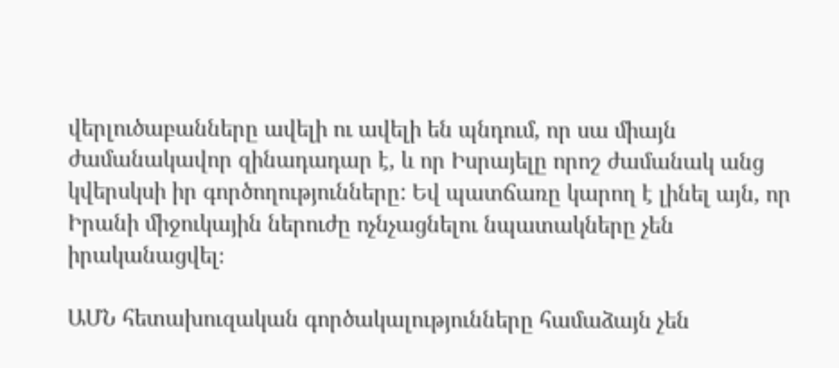վերլուծաբանները ավելի ու ավելի են պնդում, որ սա միայն ժամանակավոր զինադադար է, և որ Իսրայելը որոշ ժամանակ անց կվերսկսի իր գործողությունները: Եվ պատճառը կարող է լինել այն, որ Իրանի միջուկային ներուժը ոչնչացնելու նպատակները չեն իրականացվել։

ԱՄՆ հետախուզական գործակալությունները համաձայն չեն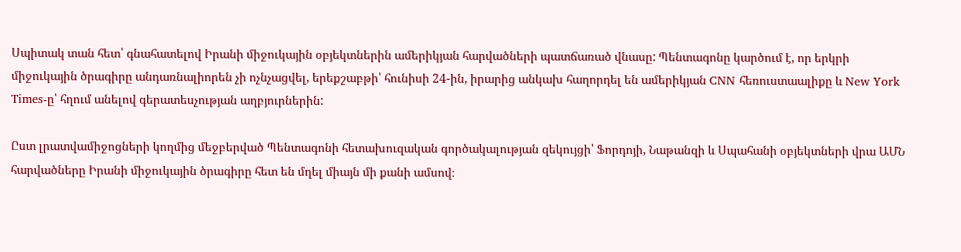Սպիտակ տան հետ՝ գնահատելով Իրանի միջուկային օբյեկտներին ամերիկյան հարվածների պատճառած վնասը: Պենտագոնը կարծում է, որ երկրի միջուկային ծրագիրը անդառնալիորեն չի ոչնչացվել, երեքշաբթի՝ հունիսի 24-ին, իրարից անկախ հաղորդել են ամերիկյան CNN հեռուստաալիքը և New York Times-ը՝ հղում անելով գերատեսչության աղբյուրներին:

Ըստ լրատվամիջոցների կողմից մեջբերված Պենտագոնի հետախուզական գործակալության զեկույցի՝ Ֆորդոյի, Նաթանզի և Սպահանի օբյեկտների վրա ԱՄՆ հարվածները Իրանի միջուկային ծրագիրը հետ են մղել միայն մի քանի ամսով։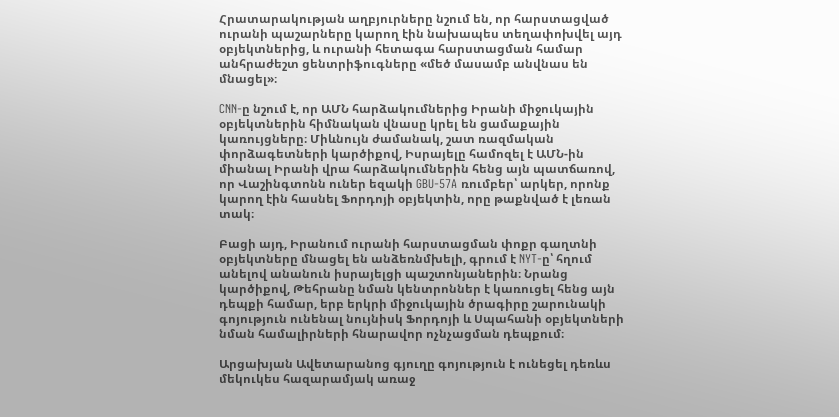Հրատարակության աղբյուրները նշում են, որ հարստացված ուրանի պաշարները կարող էին նախապես տեղափոխվել այդ օբյեկտներից, և ուրանի հետագա հարստացման համար անհրաժեշտ ցենտրիֆուգները «մեծ մասամբ անվնաս են մնացել»։

CNN-ը նշում է, որ ԱՄՆ հարձակումներից Իրանի միջուկային օբյեկտներին հիմնական վնասը կրել են ցամաքային կառույցները։ Միևնույն ժամանակ, շատ ռազմական փորձագետների կարծիքով, Իսրայելը համոզել է ԱՄՆ-ին միանալ Իրանի վրա հարձակումներին հենց այն պատճառով, որ Վաշինգտոնն ուներ եզակի GBU-57A ռումբեր՝ արկեր, որոնք կարող էին հասնել Ֆորդոյի օբյեկտին, որը թաքնված է լեռան տակ։

Բացի այդ, Իրանում ուրանի հարստացման փոքր գաղտնի օբյեկտները մնացել են անձեռնմխելի, գրում է NYT-ը՝ հղում անելով անանուն իսրայելցի պաշտոնյաներին։ Նրանց կարծիքով, Թեհրանը նման կենտրոններ է կառուցել հենց այն դեպքի համար, երբ երկրի միջուկային ծրագիրը շարունակի գոյություն ունենալ նույնիսկ Ֆորդոյի և Սպահանի օբյեկտների նման համալիրների հնարավոր ոչնչացման դեպքում։

Արցախյան Ավետարանոց գյուղը գոյություն է ունեցել դեռևս մեկուկես հազարամյակ առաջ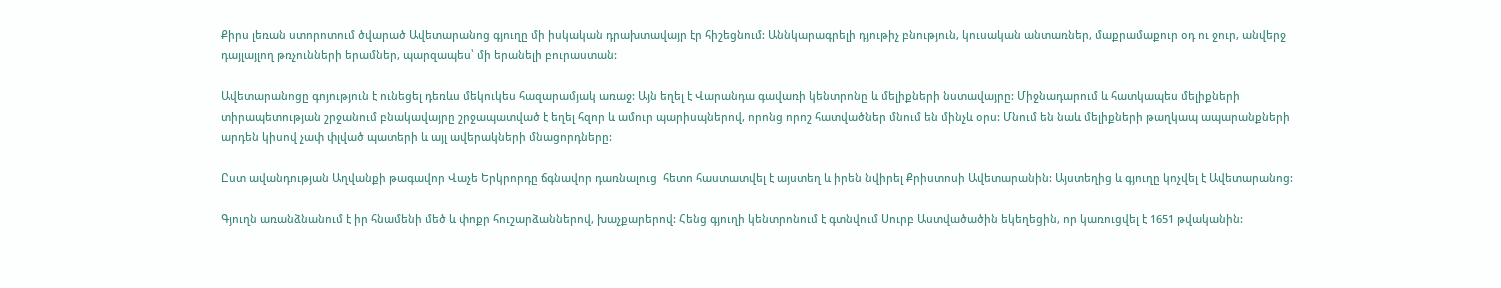Քիրս լեռան ստորոտում ծվարած Ավետարանոց գյուղը մի իսկական դրախտավայր էր հիշեցնում: Աննկարագրելի դյութիչ բնություն, կուսական անտառներ, մաքրամաքուր օդ ու ջուր, անվերջ դայլայլող թռչունների երամներ, պարզապես՝ մի երանելի բուրաստան:

Ավետարանոցը գոյություն է ունեցել դեռևս մեկուկես հազարամյակ առաջ: Այն եղել է Վարանդա գավառի կենտրոնը և մելիքների նստավայրը: Միջնադարում և հատկապես մելիքների տիրապետության շրջանում բնակավայրը շրջապատված է եղել հզոր և ամուր պարիսպներով, որոնց որոշ հատվածներ մնում են մինչև օրս: Մնում են նաև մելիքների թաղկապ ապարանքների արդեն կիսով չափ փլված պատերի և այլ ավերակների մնացորդները:

Ըստ ավանդության Աղվանքի թագավոր Վաչե Երկրորդը ճգնավոր դառնալուց  հետո հաստատվել է այստեղ և իրեն նվիրել Քրիստոսի Ավետարանին: Այստեղից և գյուղը կոչվել է Ավետարանոց:

Գյուղն առանձնանում է իր հնամենի մեծ և փոքր հուշարձաններով, խաչքարերով: Հենց գյուղի կենտրոնում է գտնվում Սուրբ Աստվածածին եկեղեցին, որ կառուցվել է 1651 թվականին: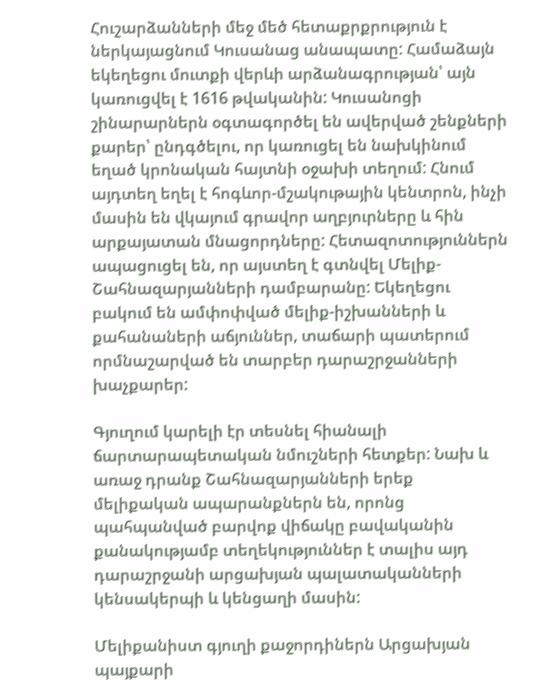Հուշարձանների մեջ մեծ հետաքրքրություն է ներկայացնում Կուսանաց անապատը: Համաձայն եկեղեցու մուտքի վերևի արձանագրության՝ այն կառուցվել է 1616 թվականին: Կուսանոցի շինարարներն օգտագործել են ավերված շենքների քարեր՝ ընդգծելու, որ կառուցել են նախկինում եղած կրոնական հայտնի օջախի տեղում: Հնում այդտեղ եղել է հոգևոր-մշակութային կենտրոն, ինչի մասին են վկայում գրավոր աղբյուրները և հին արքայատան մնացորդները: Հետազոտություններն ապացուցել են, որ այստեղ է գտնվել Մելիք-Շահնազարյանների դամբարանը: Եկեղեցու բակում են ամփոփված մելիք-իշխանների և քահանաների աճյուններ, տաճարի պատերում որմնաշարված են տարբեր դարաշրջանների խաչքարեր:

Գյուղում կարելի էր տեսնել հիանալի ճարտարապետական նմուշների հետքեր: Նախ և առաջ դրանք Շահնազարյանների երեք մելիքական ապարանքներն են, որոնց պահպանված բարվոք վիճակը բավականին քանակությամբ տեղեկություններ է տալիս այդ դարաշրջանի արցախյան պալատականների կենսակերպի և կենցաղի մասին:

Մելիքանիստ գյուղի քաջորդիներն Արցախյան պայքարի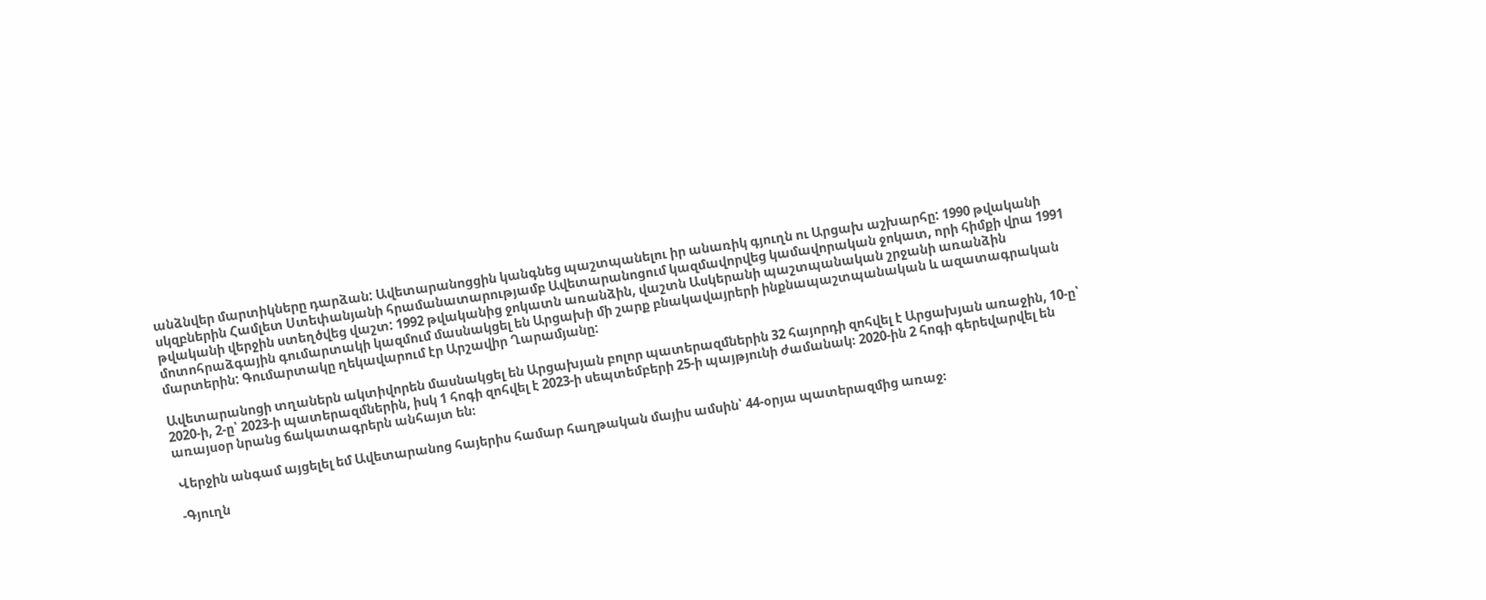անձնվեր մարտիկները դարձան: Ավետարանոցցին կանգնեց պաշտպանելու իր անառիկ գյուղն ու Արցախ աշխարհը: 1990 թվականի սկզբներին Համլետ Ստեփանյանի հրամանատարությամբ Ավետարանոցում կազմավորվեց կամավորական ջոկատ, որի հիմքի վրա 1991 թվականի վերջին ստեղծվեց վաշտ: 1992 թվականից ջոկատն առանձին, վաշտն Ասկերանի պաշտպանական շրջանի առանձին մոտոհրաձգային գումարտակի կազմում մասնակցել են Արցախի մի շարք բնակավայրերի ինքնապաշտպանական և ազատագրական մարտերին: Գումարտակը ղեկավարում էր Արշավիր Ղարամյանը:

Ավետարանոցի տղաներն ակտիվորեն մասնակցել են Արցախյան բոլոր պատերազմներին 32 հայորդի զոհվել է Արցախյան առաջին, 10-ը՝ 2020-ի, 2-ը՝ 2023-ի պատերազմներին, իսկ 1 հոգի զոհվել է 2023-ի սեպտեմբերի 25-ի պայթյունի ժամանակ։ 2020-ին 2 հոգի գերեվարվել են առայսօր նրանց ճակատագրերն անհայտ են։

 Վերջին անգամ այցելել եմ Ավետարանոց հայերիս համար հաղթական մայիս ամսին՝ 44-օրյա պատերազմից առաջ։

 -Գյուղն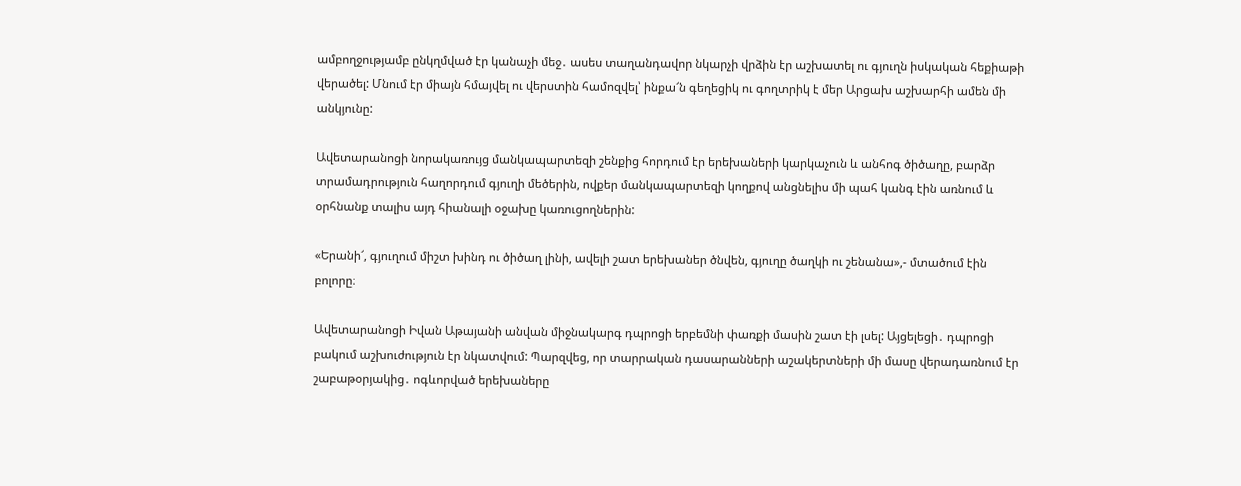ամբողջությամբ ընկղմված էր կանաչի մեջ․ ասես տաղանդավոր նկարչի վրձին էր աշխատել ու գյուղն իսկական հեքիաթի վերածել: Մնում էր միայն հմայվել ու վերստին համոզվել՝ ինքա՜ն գեղեցիկ ու գողտրիկ է մեր Արցախ աշխարհի ամեն մի անկյունը:

Ավետարանոցի նորակառույց մանկապարտեզի շենքից հորդում էր երեխաների կարկաչուն և անհոգ ծիծաղը, բարձր տրամադրություն հաղորդում գյուղի մեծերին, ովքեր մանկապարտեզի կողքով անցնելիս մի պահ կանգ էին առնում և օրհնանք տալիս այդ հիանալի օջախը կառուցողներին:

«Երանի՜, գյուղում միշտ խինդ ու ծիծաղ լինի, ավելի շատ երեխաներ ծնվեն, գյուղը ծաղկի ու շենանա»,- մտածում էին բոլորը։

Ավետարանոցի Իվան Աթայանի անվան միջնակարգ դպրոցի երբեմնի փառքի մասին շատ էի լսել: Այցելեցի․ դպրոցի բակում աշխուժություն էր նկատվում: Պարզվեց, որ տարրական դասարանների աշակերտների մի մասը վերադառնում էր շաբաթօրյակից․ ոգևորված երեխաները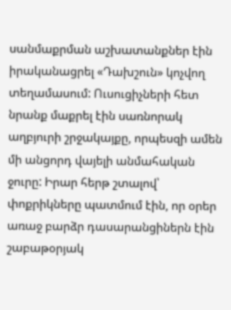սանմաքրման աշխատանքներ էին իրականացրել «Դախշուն» կոչվող տեղամասում: Ուսուցիչների հետ նրանք մաքրել էին սառնորակ աղբյուրի շրջակայքը, որպեսզի ամեն մի անցորդ վայելի անմահական ջուրը: Իրար հերթ շտալով՝ փոքրիկները պատմում էին, որ օրեր առաջ բարձր դասարանցիներն էին շաբաթօրյակ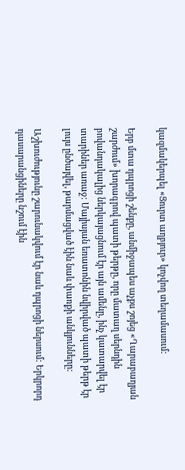կազմակերպել «Ցուրտ աղբյուր» կոչվող տեղամասում:

Երբ մտա դպրոցի շենքը, անմիջապես աչքս շոյեց «Ղարաբաղյան շարժում» խորագրով պատի թերթը, որը մատաղ սերնդին բովանդակալից ներկայացնում էր այն ամենը, ինչ կատարվել էր տարիներ առաջ: Մայիսյան եռատոնին նվիրված պատի թերթ էր լույս ընծայվել, թարմացված էին նաև փառքի անկյունները:

Աշխուժությունը շարունակվում էր նաև դպրոցի ներսում: Երկրորդ դասարանցիները նշում էին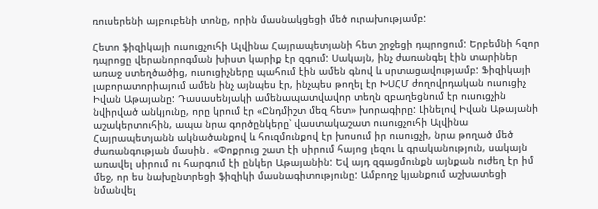ռուսերենի այբուբենի տոնը, որին մասնակցեցի մեծ ուրախությամբ:

Հետո ֆիզիկայի ուսուցչուհի Ալվինա Հայրապետյանի հետ շրջեցի դպրոցում: Երբեմնի հզոր դպրոցը վերանորոգման խիստ կարիք էր զգում: Սակայն, ինչ ժառանգել էին տարիներ առաջ ստեղծածից, ուսուցիչները պահում էին ամեն գնով և սրտացավությամբ: Ֆիզիկայի լաբորատորիայում ամեն ինչ այնպես էր, ինչպես թողել էր ԽՍՀՄ ժողովրդական ուսուցիչ Իվան Աթայանը: Դասասենյակի ամենապատվավոր տեղն զբաղեցնում էր ուսուցչին նվիրված անկյունը, որը կրում էր «Ընդմիշտ մեզ հետ» խորագիրը: Լինելով Իվան Աթայանի աշակերտուհին, ապա նրա գործընկերը՝ վաստակաշատ ուսուցչուհի Ալվինա Հայրապետյանն ակնածանքով և հուզմունքով էր խոսում իր ուսուցչի, նրա թողած մեծ ժառանգության մասին․ «Փոքրուց շատ էի սիրում հայոց լեզու և գրականություն, սակայն առավել սիրում ու հարգում էի ընկեր Աթայանին: Եվ այդ զգացմունքն այնքան ուժեղ էր իմ մեջ, որ ես նախընտրեցի ֆիզիկի մասնագիտությունը: Ամբողջ կյանքում աշխատեցի նմանվել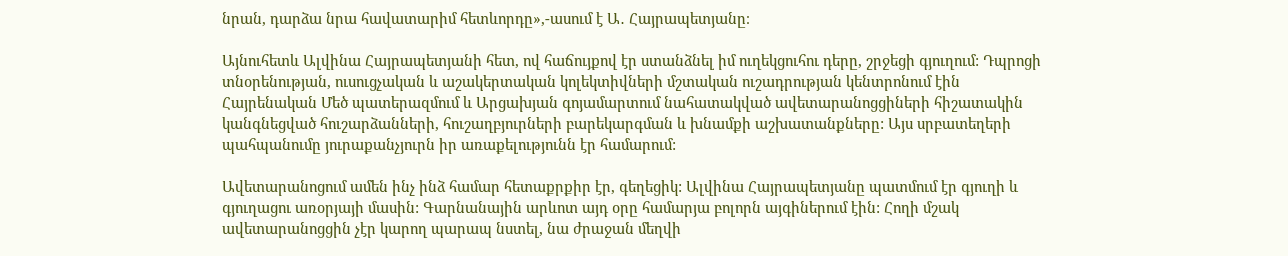նրան, դարձա նրա հավատարիմ հետևորդը»,-ասում է Ա․ Հայրապետյանը։

Այնուհետև Ալվինա Հայրապետյանի հետ, ով հաճույքով էր ստանձնել իմ ուղեկցուհու դերը, շրջեցի գյուղում: Դպրոցի տնօրենության, ուսուցչական և աշակերտական կոլեկտիվների մշտական ուշադրության կենտրոնում էին Հայրենական Մեծ պատերազմում և Արցախյան գոյամարտում նահատակված ավետարանոցցիների հիշատակին կանգնեցված հուշարձանների, հուշաղբյուրների բարեկարգման և խնամքի աշխատանքները: Այս սրբատեղերի պահպանումը յուրաքանչյուրն իր առաքելությունն էր համարում:

Ավետարանոցում ամեն ինչ ինձ համար հետաքրքիր էր, գեղեցիկ: Ալվինա Հայրապետյանը պատմում էր գյուղի և գյուղացու առօրյայի մասին: Գարնանային արևոտ այդ օրը համարյա բոլորն այգիներում էին: Հողի մշակ ավետարանոցցին չէր կարող պարապ նստել, նա ժրաջան մեղվի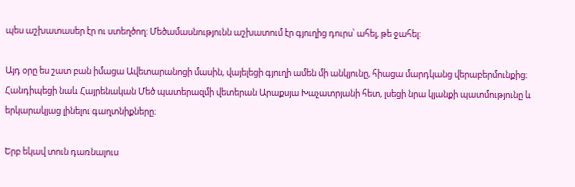պես աշխատասեր էր ու ստեղծող: Մեծամասնությունն աշխատում էր գյուղից դուրս՝ ահել, թե ջահել:

Այդ օրը ես շատ բան իմացա Ավետարանոցի մասին, վայելեցի գյուղի ամեն մի անկյունը, հիացա մարդկանց վերաբերմունքից։ Հանդիպեցի նաև Հայրենական Մեծ պատերազմի վետերան Արաքսյա Խաչատրյանի հետ, լսեցի նրա կյանքի պատմությունը և երկարակյաց լինելու գաղտնիքները։

Երբ եկավ տուն դառնալուս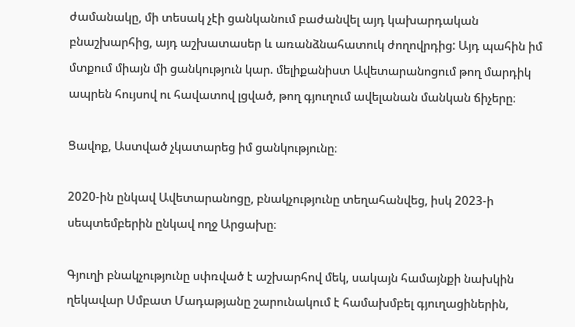ժամանակը, մի տեսակ չէի ցանկանում բաժանվել այդ կախարդական բնաշխարհից, այդ աշխատասեր և առանձնահատուկ ժողովրդից: Այդ պահին իմ մտքում միայն մի ցանկություն կար. մելիքանիստ Ավետարանոցում թող մարդիկ ապրեն հույսով ու հավատով լցված, թող գյուղում ավելանան մանկան ճիչերը։

Ցավոք, Աստված չկատարեց իմ ցանկությունը։

2020-ին ընկավ Ավետարանոցը, բնակչությունը տեղահանվեց, իսկ 2023-ի սեպտեմբերին ընկավ ողջ Արցախը։

Գյուղի բնակչությունը սփռված է աշխարհով մեկ, սակայն համայնքի նախկին ղեկավար Սմբատ Մադաթյանը շարունակում է համախմբել գյուղացիներին,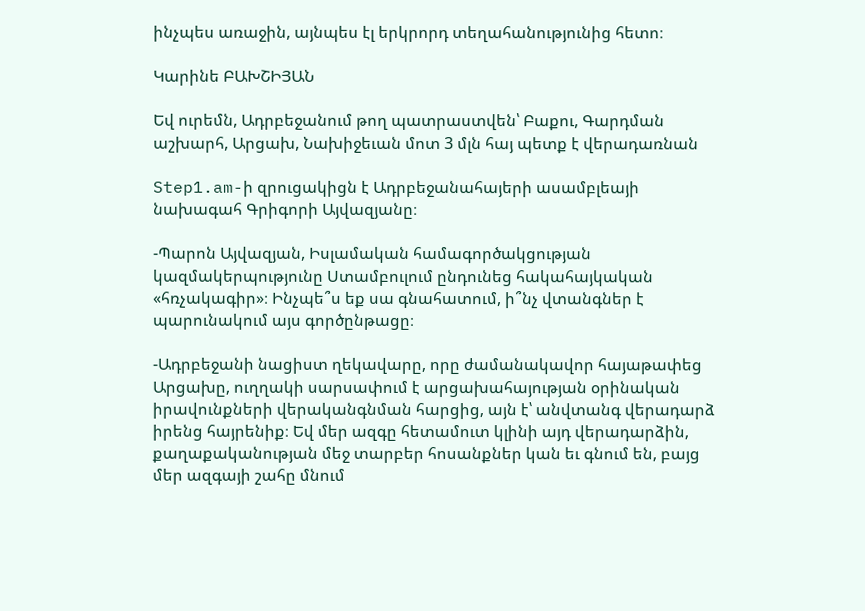ինչպես առաջին, այնպես էլ երկրորդ տեղահանությունից հետո։

Կարինե ԲԱԽՇԻՅԱՆ

Եվ ուրեմն, Ադրբեջանում թող պատրաստվեն՝ Բաքու, Գարդման աշխարհ, Արցախ, Նախիջեւան մոտ 3 մլն հայ պետք է վերադառնան

Step1.am-ի զրուցակիցն է Ադրբեջանահայերի ասամբլեայի նախագահ Գրիգորի Այվազյանը։

-Պարոն Այվազյան, Իսլամական համագործակցության կազմակերպությունը Ստամբուլում ընդունեց հակահայկական «հռչակագիր»։ Ինչպե՞ս եք սա գնահատում, ի՞նչ վտանգներ է պարունակում այս գործընթացը։

-Ադրբեջանի նացիստ ղեկավարը, որը ժամանակավոր հայաթափեց Արցախը, ուղղակի սարսափում է արցախահայության օրինական իրավունքների վերականգնման հարցից, այն է՝ անվտանգ վերադարձ իրենց հայրենիք։ Եվ մեր ազգը հետամուտ կլինի այդ վերադարձին, քաղաքականության մեջ տարբեր հոսանքներ կան եւ գնում են, բայց մեր ազգայի շահը մնում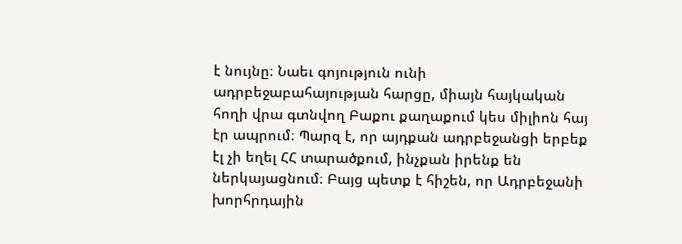է նույնը։ Նաեւ գոյություն ունի ադրբեջաբահայության հարցը, միայն հայկական հողի վրա գտնվող Բաքու քաղաքում կես միլիոն հայ էր ապրում։ Պարզ է, որ այդքան ադրբեջանցի երբեք էլ չի եղել ՀՀ տարածքում, ինչքան իրենք են ներկայացնում։ Բայց պետք է հիշեն, որ Ադրբեջանի խորհրդային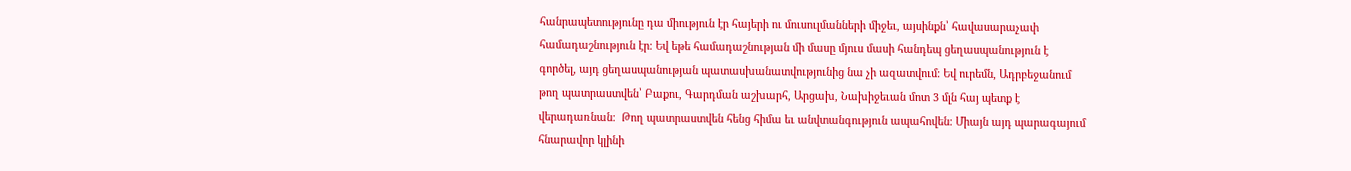հանրապետությունը դա միություն էր հայերի ու մուսուլմանների միջեւ, այսինքն՝ հավասարաչափ համադաշնություն էր։ Եվ եթե համադաշնության մի մասը մյուս մասի հանդեպ ցեղասպանություն է գործել, այդ ցեղասպանության պատասխանատվությունից նա չի ազատվում։ Եվ ուրեմն, Ադրբեջանում թող պատրաստվեն՝ Բաքու, Գարդման աշխարհ, Արցախ, Նախիջեւան մոտ 3 մլն հայ պետք է վերադառնան։  Թող պատրաստվեն հենց հիմա եւ անվտանգություն ապահովեն։ Միայն այդ պարագայում հնարավոր կլինի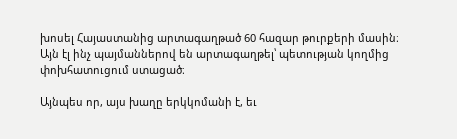խոսել Հայաստանից արտագաղթած 60 հազար թուրքերի մասին։ Այն էլ ինչ պայմաններով են արտագաղթել՝ պետության կողմից փոխհատուցում ստացած։

Այնպես որ, այս խաղը երկկոմանի է, եւ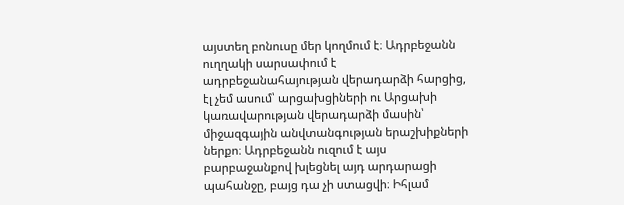այստեղ բոնուսը մեր կողմում է։ Ադրբեջանն ուղղակի սարսափում է ադրբեջանահայության վերադարձի հարցից, էլ չեմ ասում՝ արցախցիների ու Արցախի կառավարության վերադարձի մասին՝ միջազգային անվտանգության երաշխիքների ներքո։ Ադրբեջանն ուզում է այս բարբաջանքով խլեցնել այդ արդարացի պահանջը, բայց դա չի ստացվի։ Իհլամ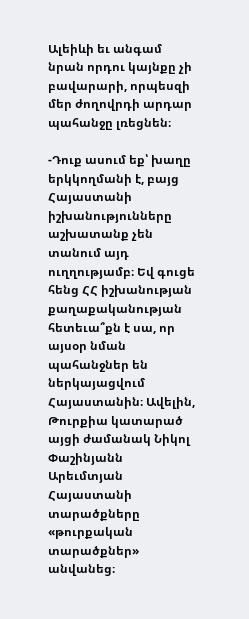Ալեիևի եւ անգամ նրան որդու կայնքը չի բավարարի, որպեսզի մեր ժողովրդի արդար պահանջը լռեցնեն։

-Դուք ասում եք՝ խաղը երկկողմանի է, բայց Հայաստանի իշխանությունները աշխատանք չեն տանում այդ ուղղությամբ։ Եվ գուցե հենց ՀՀ իշխանության քաղաքականության հետեւա՞քն է սա, որ այսօր նման պահանջներ են ներկայացվում Հայաստանին։ Ավելին, Թուրքիա կատարած այցի ժամանակ Նիկոլ Փաշինյանն Արեւմտյան Հայաստանի տարածքները «թուրքական տարածքներ» անվանեց։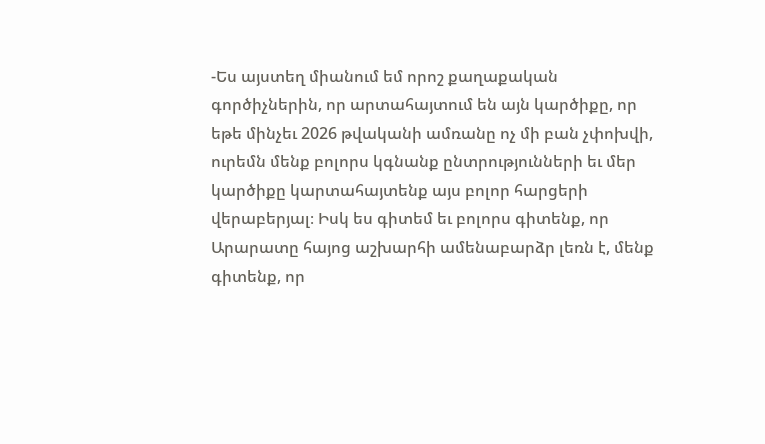-Ես այստեղ միանում եմ որոշ քաղաքական գործիչներին, որ արտահայտում են այն կարծիքը, որ եթե մինչեւ 2026 թվականի ամռանը ոչ մի բան չփոխվի, ուրեմն մենք բոլորս կգնանք ընտրությունների եւ մեր կարծիքը կարտահայտենք այս բոլոր հարցերի վերաբերյալ։ Իսկ ես գիտեմ եւ բոլորս գիտենք, որ Արարատը հայոց աշխարհի ամենաբարձր լեռն է, մենք գիտենք, որ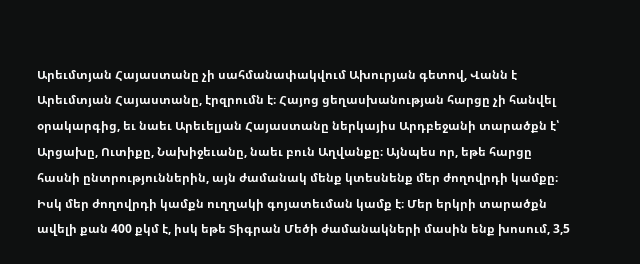Արեւմտյան Հայաստանը չի սահմանափակվում Ախուրյան գետով, Վանն է Արեւմտյան Հայաստանը, էրզրումն է։ Հայոց ցեղասխանության հարցը չի հանվել օրակարգից, եւ նաեւ Արեւելյան Հայաստանը ներկայիս Արդբեջանի տարածքն է՝ Արցախը, Ուտիքը, Նախիջեւանը, նաեւ բուն Աղվանքը։ Այնպես որ, եթե հարցը հասնի ընտրություններին, այն ժամանակ մենք կտեսնենք մեր ժողովրդի կամքը։ Իսկ մեր ժողովրդի կամքն ուղղակի գոյատեւման կամք է։ Մեր երկրի տարածքն ավելի քան 400 քկմ է, իսկ եթե Տիգրան Մեծի ժամանակների մասին ենք խոսում, 3,5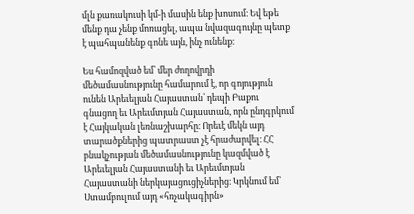մլն քառակուսի կմ-ի մասին ենք խոսում։ Եվ եթե մենք դա չենք մոռացել, ապա նվազագույնը պետք է պահպանենք գոնե այն, ինչ ունենք։

Ես համոզված եմ՝ մեր ժողովրդի մեծամասնությունը համարում է, որ գոյություն ունեն Արեւելյան Հայաստան՝ դեպի Բաքու գնացող եւ Արեւմտյան Հայաստան, որն ընդգրկում է Հայկական լեռնաշխարհը։ Որեւէ մեկն այդ տարածքներից պատրաստ չէ հրաժարվել։ ՀՀ բնակչության մեծամասնությունը կազմված է Արեւելյան Հայաստանի եւ Արեւմտյան Հայաստանի ներկայացուցիչներից։ Կրկնում եմ՝ Ստամբուլում այդ «հռչակագիրն»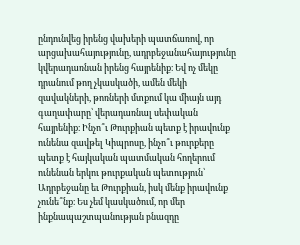ընդունվեց իրենց վախերի պատճառով, որ արցախահայությունը, ադրբեջանահայությունը կվերադառնան իրենց հայրենիք։ Եվ ոչ մեկը դրանում թող չկասկածի, ամեն մեկի զավակների, թոռների մտքում կա միայն այդ գաղափարը՝ վերադառնալ սեփական հայրենիք։ Ինչո՞ւ Թուրքիան պետք է իրավունք ունենա զավթել Կիպրոսը, ինչո՞ւ թուրքերը պետք է հայկական պատմական հողերում ունենան երկու թուրքական պետություն՝ Ադրբեջանը եւ Թուրքիան, իսկ մենք իրավունք չունե՞նք։ Ես չեմ կասկածում, որ մեր ինքնապաշտպանության բնազդը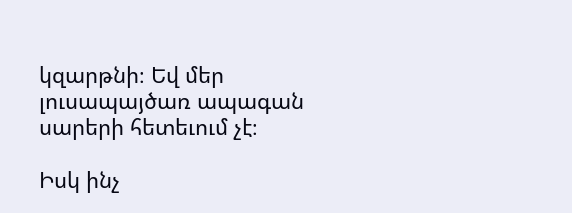կզարթնի։ Եվ մեր լուսապայծառ ապագան սարերի հետեւում չէ։

Իսկ ինչ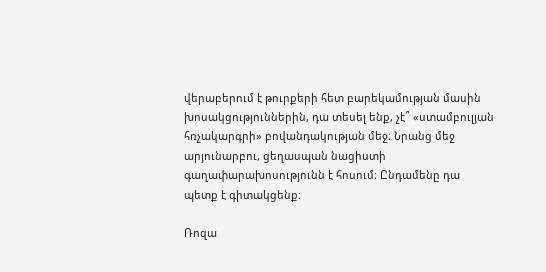վերաբերում է թուրքերի հետ բարեկամության մասին խոսակցություններին, դա տեսել ենք, չէ՞ «ստամբուլյան հռչակարգրի» բովանդակության մեջ։ Նրանց մեջ արյունարբու, ցեղասպան նացիստի գաղափարախոսությունն է հոսում։ Ընդամենը դա պետք է գիտակցենք։

Ռոզա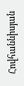Հովհաննիսյան